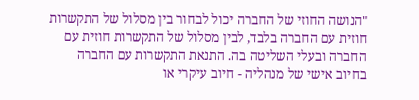"הנושה החוזי של החברה יכול לבחור בין מסלול של התקשרות חוזית עם החברה בלבד, לבין מסלול של התקשרות חוזית עם החברה ובעלי השליטה בה. התנאת התקשרות עם החברה בחיוב אישי של מנהליה - חיוב עיקרי או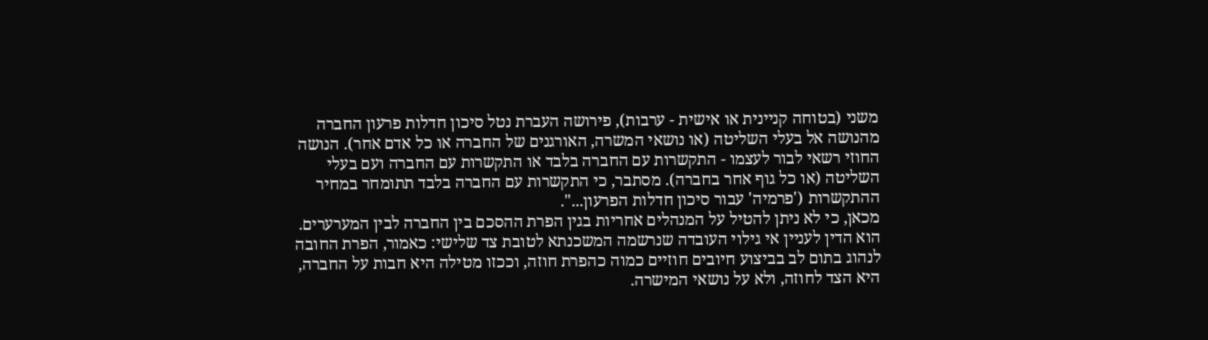משני (בטוחה קניינית או אישית - ערבות), פירושה העברת נטל סיכון חדלות פרעון החברה מהנושה אל בעלי השליטה (או נושאי המשרה, האורגנים של החברה או כל אדם אחר). הנושה החוזי רשאי לבור לעצמו - התקשרות עם החברה בלבד או התקשרות עם החברה ועם בעלי השליטה (או כל גוף אחר בחברה). מסתבר, כי התקשרות עם החברה בלבד תתומחר במחיר ההתקשרות ('פרמיה' עבור סיכון חדלות הפרעון...".
מכאן, כי לא ניתן להטיל על המנהלים אחריות בגין הפרת ההסכם בין החברה לבין המערערים. הוא הדין לעניין אי גילוי העובדה שנרשמה המשכנתא לטובת צד שלישי: כאמור, הפרת החובה לנהוג בתום לב בביצוע חיובים חוזיים כמוה כהפרת חוזה, וככזו מטילה היא חבות על החברה, היא הצד לחוזה, ולא על נושאי המישרה.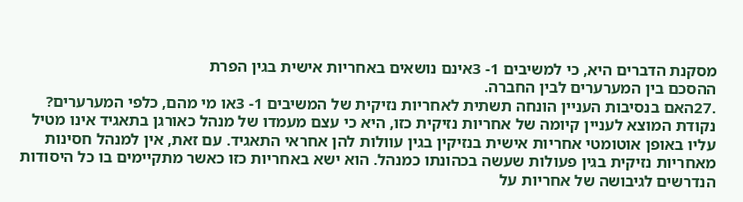מסקנת הדברים היא, כי למשיבים 1- 3אינם נושאים באחריות אישית בגין הפרת
ההסכם בין המערערים לבין החברה.
.27האם בנסיבות העניין הונחה תשתית לאחריות נזיקית של המשיבים 1- 3או מי מהם, כלפי המערערים? נקודת המוצא לעניין קיומה של אחריות נזיקית כזו, היא כי עצם מעמדו של מנהל כאורגן בתאגיד אינו מטיל עליו באופן אוטומטי אחריות אישית בנזיקין בגין עוולות להן אחראי התאגיד. עם זאת, אין למנהל חסינות מאחריות נזיקית בגין פעולות שעשה בכהונתו כמנהל. הוא ישא באחריות כזו כאשר מתקיימים בו כל היסודות הנדרשים לגיבושה של אחריות על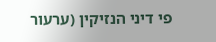פי דיני הנזיקין (ערעור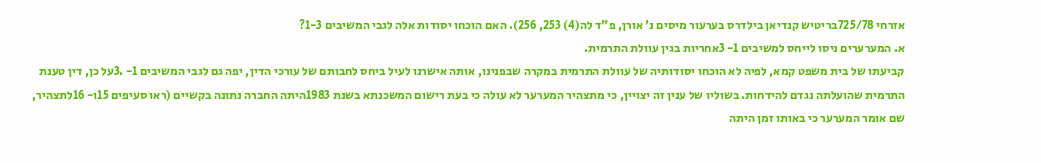אזרחי 725/78בריטיש קנדיאן בילדרס בערעור מיסים נ' אורן, פ"ד לה(4) 253, 256). האם הוכחו יסודות אלה לגבי המשיבים 1-3?
א. המערערים ניסו לייחס למשיבים 1- 3אחריות בגין עוולת התרמית.
קביעתו של בית משפט קמא, לפיה לא הוכחו יסודותיה של עוולת התרמית במקרה שבפנינו, אותה אישרנו לעיל ביחס לחבותם של עורכי הדין, יפה גם לגבי המשיבים 1- .3על כן, דין טענת התרמית שהועלתה נגדם להידחות. בשוליו של ענין זה יצויין, כי מתצהיר המערער לא עולה כי בעת רישום המשכנתא בשנת 1983היתה החברה נתונה בקשיים (ראו סעיפים 15ו- 16לתצהיר, שם אומר המערער כי באותו זמן היתה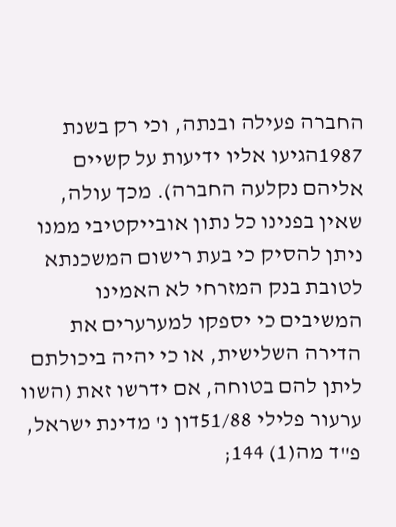החברה פעילה ובנתה, וכי רק בשנת 1987הגיעו אליו ידיעות על קשיים אליהם נקלעה החברה). מכך עולה, שאין בפנינו כל נתון אובייקטיבי ממנו ניתן להסיק כי בעת רישום המשכנתא לטובת בנק המזרחי לא האמינו המשיבים כי יספקו למערערים את הדירה השלישית, או כי יהיה ביכולתם ליתן להם בטוחה, אם ידרשו זאת (השוו ערעור פלילי 51/88דון נ' מדינת ישראל, פ"ד מה(1) 144;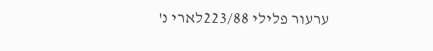ערעור פלילי 223/88לארי נ'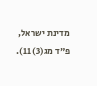מדינת ישראל, פ"ד מג(3) 11).